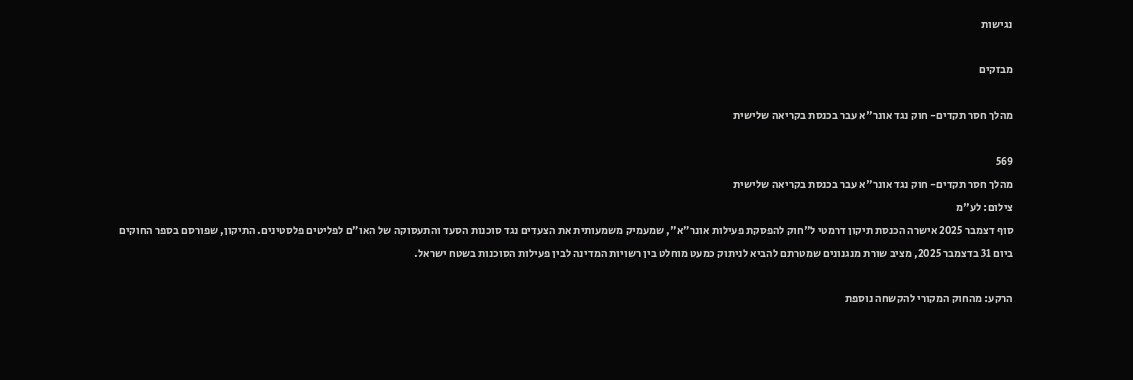נגישות

מבזקים

מהלך חסר תקדים- חוק נגד אונר"א עבר בכנסת בקריאה שלישית

569
מהלך חסר תקדים- חוק נגד אונר"א עבר בכנסת בקריאה שלישית
צילום: לע"מ
סוף דצמבר 2025 אישרה הכנסת תיקון דרמטי ל"חוק להפסקת פעילות אונר״א", שמעמיק משמעותית את הצעדים נגד סוכנות הסעד והתעסוקה של האו״ם לפליטים פלסטינים. התיקון, שפורסם בספר החוקים ביום 31 בדצמבר 2025, מציב שורת מנגנונים שמטרתם להביא לניתוק כמעט מוחלט בין רשויות המדינה לבין פעילות הסוכנות בשטח ישראל.

הרקע: מהחוק המקורי להקשחה נוספת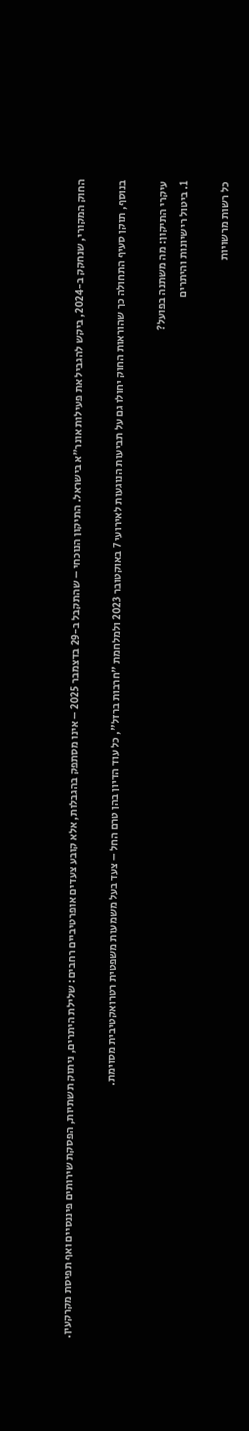החוק המקורי, שנחקק ב-2024, ביקש להגביל את פעילות אונר״א בישראל. התיקון הנוכחי – שהתקבל ב-29 בדצמבר 2025 – אינו מסתפק בהגבלות, אלא קובע צעדים אופרטיביים רחבים: שלילת היתרים, ניתוק תשתיות, הפסקת שירותים פיננסיים ואף תפיסת מקרקעין.

בנוסף, תוקן סעיף התחולה כך שהוראות החוק יחולו גם על תביעות הנוגעות לאירועי 7 באוקטובר 2023 ולמלחמת "חרבות ברזל", כל עוד הדיון בהן טרם החל – צעד בעל משמעות משפטית רטרואקטיבית מסוימת.

עיקרי התיקון: מה משתנה בפועל?
1. ביטול רישיונות והיתרים

כל רשות מרשויות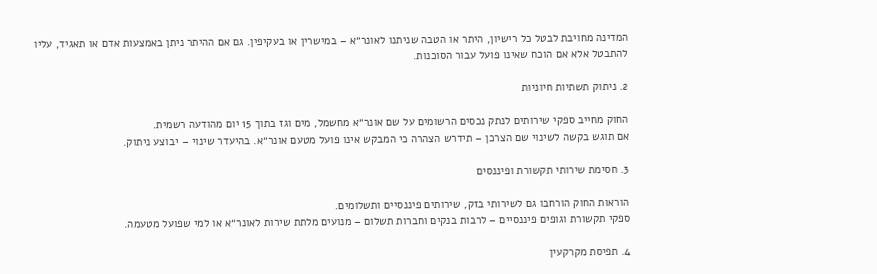המדינה מחויבת לבטל כל רישיון, היתר או הטבה שניתנו לאונר״א – במישרין או בעקיפין. גם אם ההיתר ניתן באמצעות אדם או תאגיד, עליו להתבטל אלא אם הוכח שאינו פועל עבור הסוכנות.

2. ניתוק תשתיות חיוניות

החוק מחייב ספקי שירותים לנתק נכסים הרשומים על שם אונר״א מחשמל, מים וגז בתוך 15 יום מהודעה רשמית.
אם תוגש בקשה לשינוי שם הצרכן – תידרש הצהרה כי המבקש אינו פועל מטעם אונר״א. בהיעדר שינוי – יבוצע ניתוק.

3. חסימת שירותי תקשורת ופיננסים

הוראות החוק הורחבו גם לשירותי בזק, שירותים פיננסיים ותשלומים.
ספקי תקשורת וגופים פיננסיים – לרבות בנקים וחברות תשלום – מנועים מלתת שירות לאונר״א או למי שפועל מטעמה.

4. תפיסת מקרקעין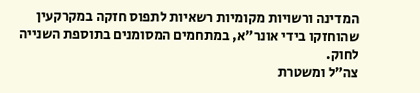המדינה ורשויות מקומיות רשאיות לתפוס חזקה במקרקעין שהוחזקו בידי אונר״א, במתחמים המסומנים בתוספת השנייה לחוק.
צה״ל ומשטרת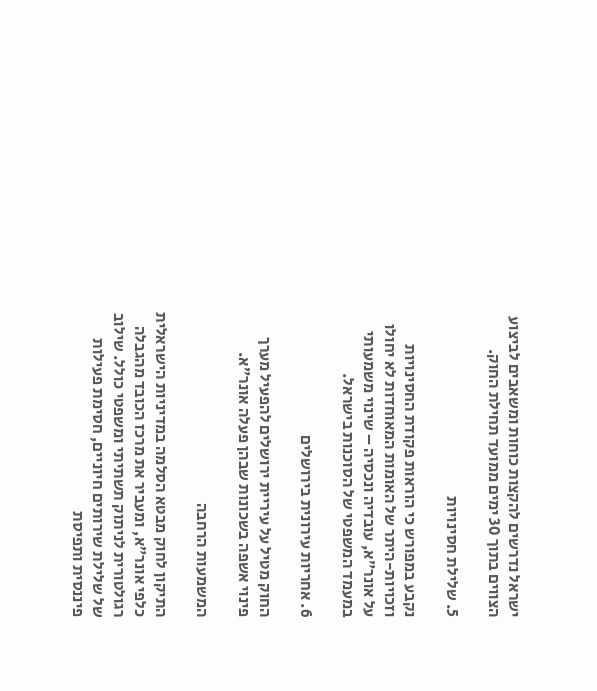ישראל נדרשים להקצות כוחות ומשאבים לביצוע הצווים בתוך 30 ימים ממועד תחילת החוק.

5. שלילת חסינויות

נקבע במפורש כי הוראות פקודת החסינויות וזכויות-היתר של האומות המאוחדות לא יחולו על אונר״א, עובדיה ונכסיה – שינוי משמעותי במעמד המשפטי של הסוכנות בישראל.

6. אחריות עירונית בירושלים

החוק מטיל על עיריית ירושלים להפעיל מערך פינוי אשפה בשכונות שבהן פעלה אונר״א.

המשמעות הרחבה

התיקון לחוק מבטא הסלמה במדיניות הישראלית כלפי אונר״א, ומעביר את מרכז הכובד מהגבלה רגולטורית לניתוק תשתיתי ומשפטי כולל. שילוב של שלילת שירותים חיוניים, חסימת פעילות פיננסית ותפיסת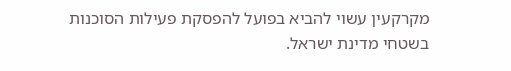מקרקעין עשוי להביא בפועל להפסקת פעילות הסוכנות בשטחי מדינת ישראל.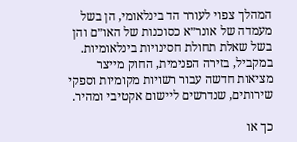המהלך צפוי לעורר הד בינלאומי, הן בשל מעמדה של אונר״א כסוכנות של האו״ם והן בשל שאלת תחולת חסינויות בינלאומיות. במקביל, בזירה הפנימית, החוק מייצר מציאות חדשה עבור רשויות מקומיות וספקי שירותים, שנדרשים ליישום אקטיבי ומהיר.

כך או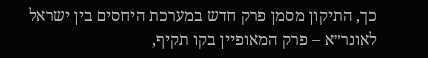כך, התיקון מסמן פרק חדש במערכת היחסים בין ישראל לאונר״א – פרק המאופיין בקו תקיף,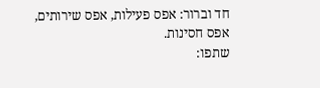חד וברור: אפס פעילות, אפס שירותים, אפס חסינות.
שתפו: